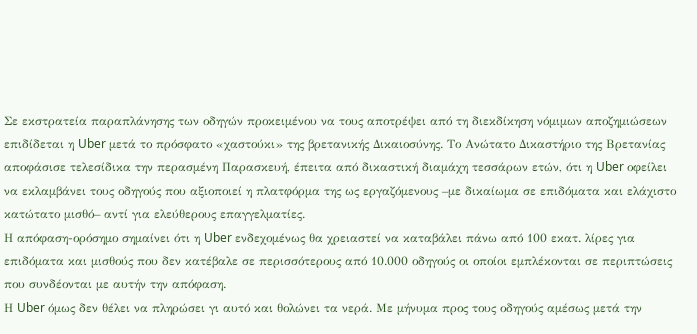Σε εκστρατεία παραπλάνησης των οδηγών προκειμένου να τους αποτρέψει από τη διεκδίκηση νόμιμων αποζημιώσεων επιδίδεται η Uber μετά το πρόσφατο «χαστούκι» της βρετανικής Δικαιοσύνης. Το Ανώτατο Δικαστήριο της Βρετανίας αποφάσισε τελεσίδικα την περασμένη Παρασκευή, έπειτα από δικαστική διαμάχη τεσσάρων ετών, ότι η Uber οφείλει να εκλαμβάνει τους οδηγούς που αξιοποιεί η πλατφόρμα της ως εργαζόμενους –με δικαίωμα σε επιδόματα και ελάχιστο κατώτατο μισθό– αντί για ελεύθερους επαγγελματίες.
Η απόφαση-ορόσημο σημαίνει ότι η Uber ενδεχομένως θα χρειαστεί να καταβάλει πάνω από 100 εκατ. λίρες για επιδόματα και μισθούς που δεν κατέβαλε σε περισσότερους από 10.000 οδηγούς οι οποίοι εμπλέκονται σε περιπτώσεις που συνδέονται με αυτήν την απόφαση.
Η Uber όμως δεν θέλει να πληρώσει γι αυτό και θολώνει τα νερά. Με μήνυμα προς τους οδηγούς αμέσως μετά την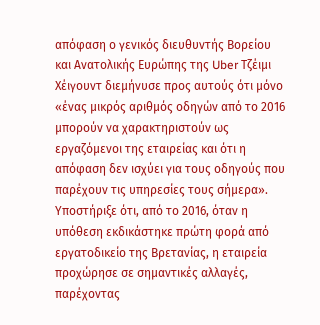απόφαση ο γενικός διευθυντής Βορείου και Ανατολικής Ευρώπης της Uber Τζέιμι Χέιγουντ διεμήνυσε προς αυτούς ότι μόνο «ένας μικρός αριθμός οδηγών από το 2016 μπορούν να χαρακτηριστούν ως εργαζόμενοι της εταιρείας και ότι η απόφαση δεν ισχύει για τους οδηγούς που παρέχουν τις υπηρεσίες τους σήμερα». Υποστήριξε ότι, από το 2016, όταν η υπόθεση εκδικάστηκε πρώτη φορά από εργατοδικείο της Βρετανίας, η εταιρεία προχώρησε σε σημαντικές αλλαγές, παρέχοντας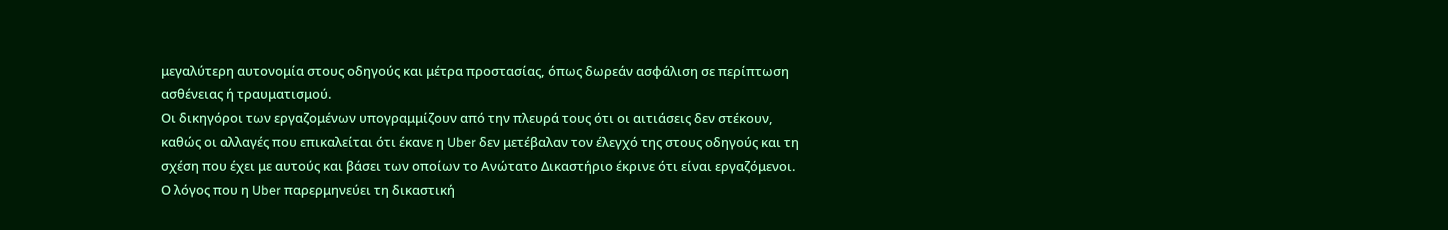μεγαλύτερη αυτονομία στους οδηγούς και μέτρα προστασίας, όπως δωρεάν ασφάλιση σε περίπτωση ασθένειας ή τραυματισμού.
Οι δικηγόροι των εργαζομένων υπογραμμίζουν από την πλευρά τους ότι οι αιτιάσεις δεν στέκουν, καθώς οι αλλαγές που επικαλείται ότι έκανε η Uber δεν μετέβαλαν τον έλεγχό της στους οδηγούς και τη σχέση που έχει με αυτούς και βάσει των οποίων το Ανώτατο Δικαστήριο έκρινε ότι είναι εργαζόμενοι.
Ο λόγος που η Uber παρερμηνεύει τη δικαστική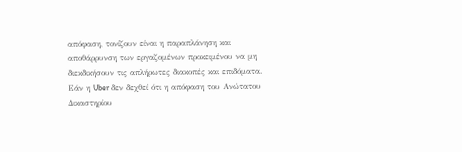απόφαση, τονίζουν είναι η παραπλάνηση και αποθάρρυνση των εργαζομένων προκειμένου να μη διεκδικήσουν τις απλήρωτες διακοπές και επιδόματα. Εάν η Uber δεν δεχθεί ότι η απόφαση του Ανώτατου Δικαστηρίου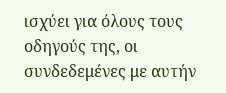ισχύει για όλους τους οδηγούς της, οι συνδεδεμένες με αυτήν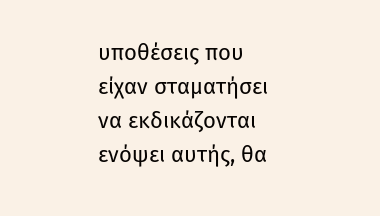υποθέσεις που είχαν σταματήσει να εκδικάζονται ενόψει αυτής, θα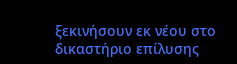ξεκινήσουν εκ νέου στο δικαστήριο επίλυσης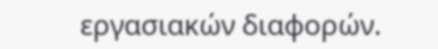εργασιακών διαφορών.